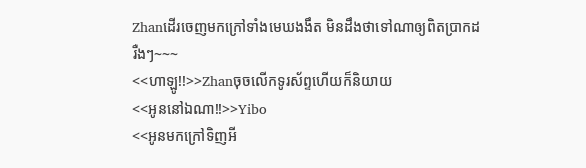Zhanដើរចេញមកក្រៅទាំងមេឃងងឹត មិនដឹងថាទៅណាឲ្យពិតប្រាកដ
រឺងៗ~~~
<<ហាឡូ!!>>Zhanចុចលើកទូរស័ព្ទហើយក៏និយាយ
<<អូននៅឯណា!!>>Yibo
<<អូនមកក្រៅទិញអី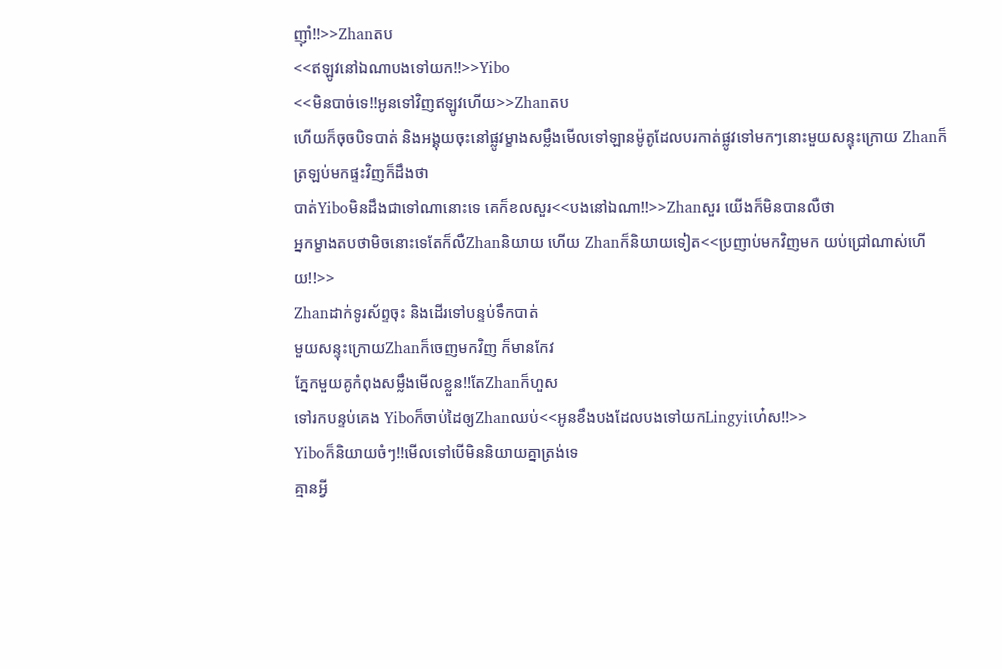ញ៉ាំ!!>>Zhanតប
<<ឥឡូវនៅឯណាបងទៅយក!!>>Yibo
<<មិនបាច់ទេ!!អូនទៅវិញឥឡូវហើយ>>Zhanតប
ហើយក៏ចុចបិទបាត់ និងអង្គុយចុះនៅផ្លូវម្ខាងសម្លឹងមើលទៅឡានម៉ូតូដែលបរកាត់ផ្លូវទៅមកៗនោះមួយសន្ទុះក្រោយ Zhanក៏ត្រឡប់មកផ្ទះវិញក៏ដឹងថា
បាត់Yiboមិនដឹងជាទៅណានោះទេ គេក៏ខលសួរ<<បងនៅឯណា!!>>Zhanសួរ យើងក៏មិនបានលឺថា
អ្នកម្ខាងតបថាមិចនោះទេតែក៏លឺZhanនិយាយ ហើយ Zhanក៏និយាយទៀត<<ប្រញាប់មកវិញមក យប់ជ្រៅណាស់ហើយ!!>>
Zhanដាក់ទូរស័ព្ទចុះ និងដើរទៅបន្ទប់ទឹកបាត់
មួយសន្ទុះក្រោយZhanក៏ចេញមកវិញ ក៏មានកែវ
ភ្នែកមួយគូកំពុងសម្លឹងមើលខ្លួន!!តែZhanក៏ហួស
ទៅរកបន្ទប់គេង Yiboក៏ចាប់ដៃឲ្យZhanឈប់<<អូនខឹងបងដែលបងទៅយកLingyiហេ៎ស!!>>
Yiboក៏និយាយចំៗ!!មើលទៅបើមិននិយាយគ្នាត្រង់ទេ
គ្មានអ្វី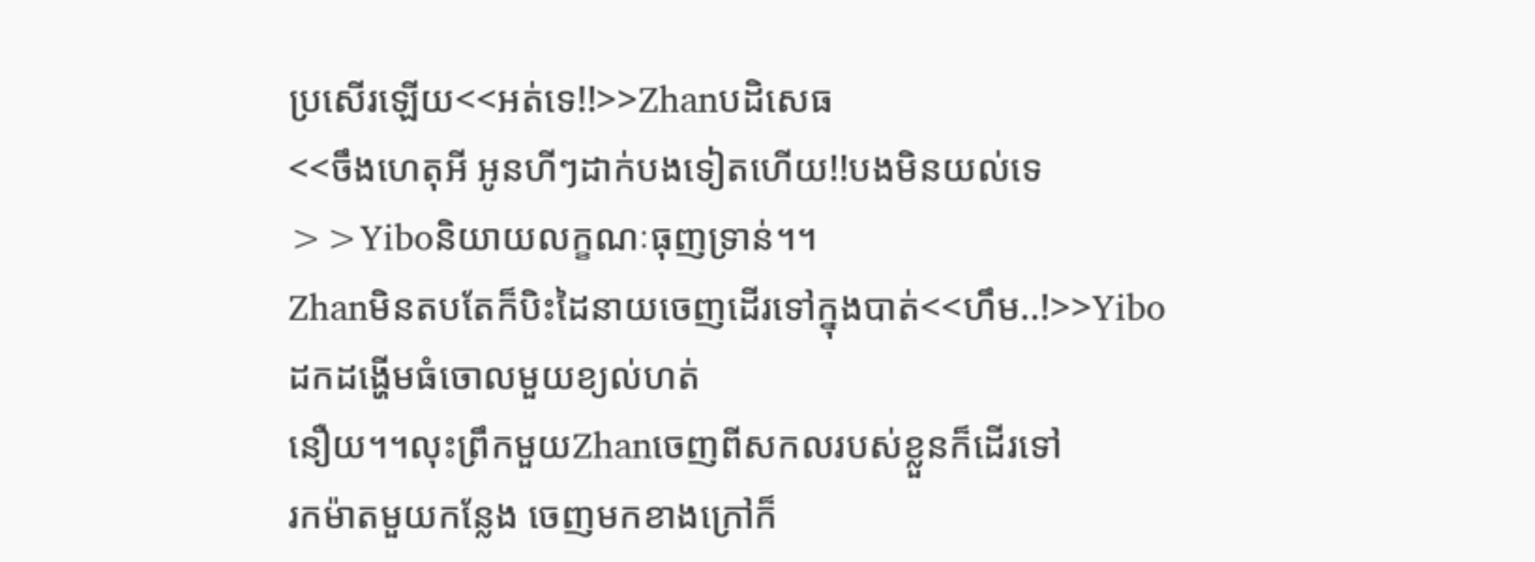ប្រសើរឡើយ<<អត់ទេ!!>>Zhanបដិសេធ
<<ចឹងហេតុអី អូនហីៗដាក់បងទៀតហើយ!!បងមិនយល់ទេ>>Yiboនិយាយលក្ខណៈធុញទ្រាន់។។
Zhanមិនតបតែក៏បិះដៃនាយចេញដើរទៅក្នុងបាត់<<ហឹម..!>>Yiboដកដង្ហើមធំចោលមួយខ្យល់ហត់
នឿយ។។លុះព្រឹកមួយZhanចេញពីសកលរបស់ខ្លួនក៏ដើរទៅ
រកម៉ាតមួយកន្លែង ចេញមកខាងក្រៅក៏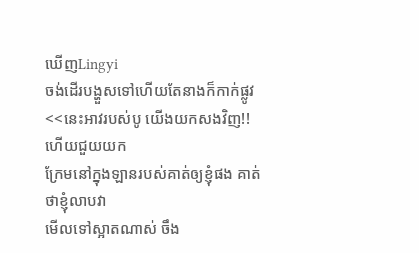ឃើញLingyi
ចង់ដើរបង្ហួសទៅហើយតែនាងក៏កាក់ផ្លូវ<<នេះអាវរបស់បូ យើងយកសងវិញ!!ហើយជួយយក
ក្រែមនៅក្នុងឡានរបស់គាត់ឲ្យខ្ញុំផង គាត់ថាខ្ញុំលាបវា
មើលទៅស្អាតណាស់ ចឹង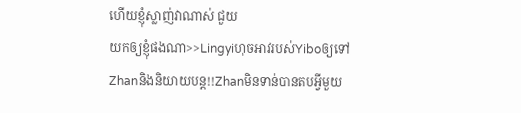ហើយខ្ញុំស្លាញ់វាណាស់ ជួយ
យកឲ្យខ្ញុំផងណា>>Lingyiហុចអាវរបស់Yiboឲ្យទៅ
Zhanនិងនិយាយបន្ត!!Zhanមិនទាន់បានតបអ្វីមួយ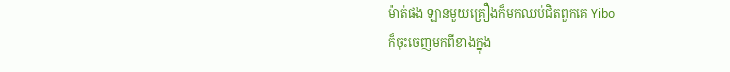ម៉ាត់ផង ឡានមួយគ្រឿងក៏មកឈប់ជិតពួកគេ Yibo
ក៏ចុះចេញមកពីខាងក្នុង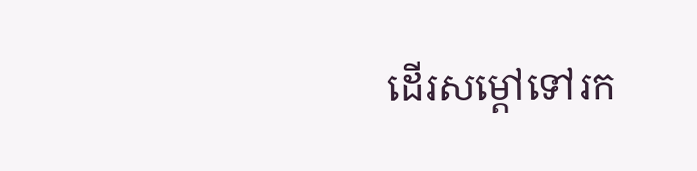ដើរសម្តៅទៅរក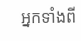អ្នកទាំងពី